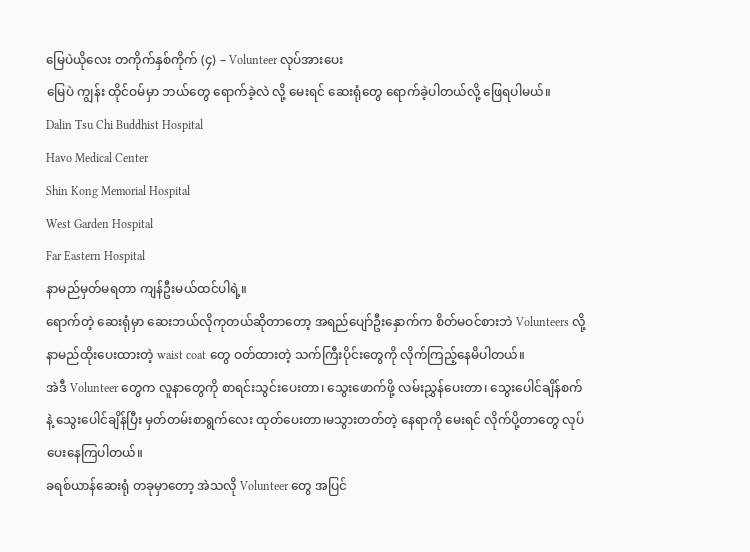မြေပဲယိုလေး တကိုက်နှစ်ကိုက် (၄) – Volunteer လုပ်အားပေး
မြေပဲ ကျွန်း ထိုင်ဝမ်မှာ ဘယ်တွေ ရောက်ခဲ့လဲ လို့ မေးရင် ဆေးရုံတွေ ရောက်ခဲ့ပါတယ်လို့ ဖြေရပါမယ်။
Dalin Tsu Chi Buddhist Hospital
Havo Medical Center
Shin Kong Memorial Hospital
West Garden Hospital
Far Eastern Hospital
နာမည်မှတ်မရတာ ကျန်ဦးမယ်ထင်ပါရဲ့။
ရောက်တဲ့ ဆေးရုံမှာ ဆေးဘယ်လိုကုတယ်ဆိုတာတော့ အရည်ပျော်ဦးနှောက်က စိတ်မဝင်စားဘဲ Volunteers လို့ နာမည်ထိုးပေးထားတဲ့ waist coat တွေ ဝတ်ထားတဲ့ သက်ကြီးပိုင်းတွေကို လိုက်ကြည့်နေမိပါတယ်။
အဲဒီ Volunteer တွေက လူနာတွေကို စာရင်းသွင်းပေးတာ၊ သွေးဖောက်ဖို့ လမ်းညွှန်ပေးတာ၊ သွေးပေါင်ချိန်စက်နဲ့ သွေးပေါင်ချိန်ပြီး မှတ်တမ်းစာရွက်လေး ထုတ်ပေးတာ၊မသွားတတ်တဲ့ နေရာကို မေးရင် လိုက်ပို့တာတွေ လုပ်ပေးနေကြပါတယ်။
ခရစ်ယာန်ဆေးရုံ တခုမှာတော့ အဲသလို Volunteer တွေ အပြင်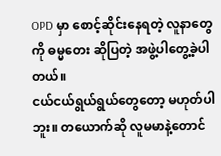OPD မှာ စောင့်ဆိုင်းနေရတဲ့ လူနာတွေကို ဓမ္မတေး ဆိုပြတဲ့ အဖွဲ့ပါတွေ့ခဲ့ပါတယ်။
ငယ်ငယ်ရွယ်ရွယ်တွေတော့ မဟုတ်ပါဘူး။ တယောက်ဆို လူမမာနဲ့တောင်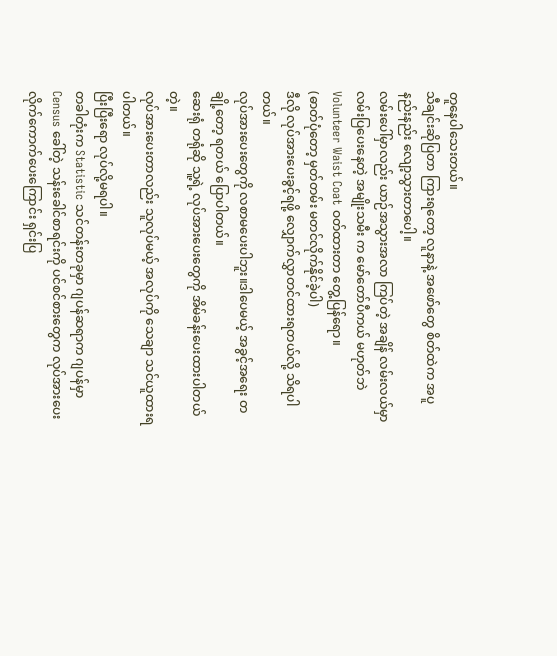တူနေပါသေးတယ်။
သီချင်းဆိုပြတာ ကြားရတော့ လူနာနဲ့ အဖော်တွေ စိတ်ထဲက အပူ နည်းနည်း လျော့သွားတာပေါ့။
လမ်းပေါ်မှာလည်း ယာဉ်အသွားအလာ ကြပ်တဲ့ အချိန် လမ်းလယ်မှာ လမ်းပြပေးနေတဲ့ အမျိုးသမီး က မော်တော်ပီကယ် မဟုတ်ဘဲ Volunteer Waist Coat ဝတ်ထားတာ တွေ့ပြန်ရော။
(ဓာတ်ပုံတော့ မှတ်တမ်း မတင်လိုက်နိုင်ခဲ့ပါ)
ဒီလို လုပ်အားပေးခွင့်ရဖို့ လျှောက်လွှာတင်ထားရတယ်လို့ သိရပါတယ်။
လုပ်အားပေးတွေကို လစာမပေးပါဘူး။ဒါပေမယ့် အခွင့်အရေး တချို့တော့ ရတယ် ပြောပါတယ်။
ဆေးရုံ တရုံဆို သူ့ရဲ့ လုပ်အားပေးတွေကို အိမ်ခန်းပေးထားပါတယ်တဲ့။
လုပ်အားပေးတာလည်း သူလုပ်မယ့် အလုပ်ကို သေချာ သင်ယူထားရပါတယ်။
ပြီးပြီးရော လုပ်လို့မရပါ။
တခါတုံးက Statistic သင်တန်းတခုမှာ ဂျပန်ဆရာက ဂျပန်မှာ Census ခေါ်တဲ့ သန်းခေါင်စာရင်းကို ပင်စင်စားတွေက လုပ်အားပေးလိုက်ကောက်ပေးကြောင်း ရှင်းပြ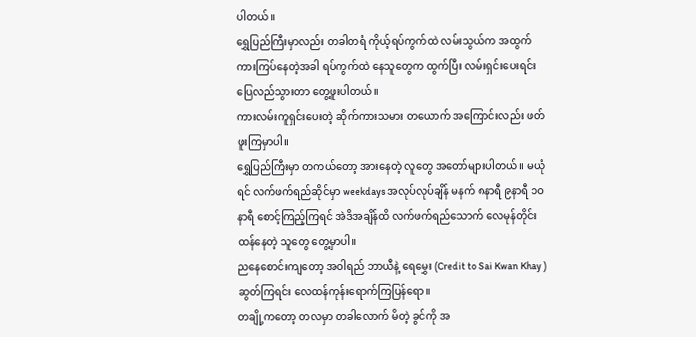ပါတယ်။
ရွှေပြည်ကြီးမှာလည်း တခါတရံ ကိုယ့်ရပ်ကွက်ထဲ လမ်းသွယ်က အထွက် ကားကြပ်နေတဲ့အခါ ရပ်ကွက်ထဲ နေသူတွေက ထွက်ပြီး လမ်းရှင်းပေးရင်း ပြေလည်သွားတာ တွေ့ဖူးပါတယ်။
ကားလမ်းကူရှင်းပေးတဲ့ ဆိုက်ကားသမား တယောက် အကြောင်းလည်း ဖတ်ဖူးကြမှာပါ။
ရွှေပြည်ကြီးမှာ တကယ်တော့ အားနေတဲ့ လူတွေ အတော်များပါတယ်။ မယုံရင် လက်ဖက်ရည်ဆိုင်မှာ weekdays အလုပ်လုပ်ချိန် မနက် ၈နာရီ ၉နာရီ ၁ဝနာရီ စောင့်ကြည့်ကြရင် အဲဒိအချိန်ထိ လက်ဖက်ရည်သောက် လေမုန်တိုင်းထန်နေတဲ့ သူတွေ တွေ့မှာပါ။
ညနေစောင်းကျတော့ အဝါရည် ဘာယီနဲ့ ရေမွှေး (Credit to Sai Kwan Khay )ဆွတ်ကြရင်း လေထန်ကုန်းရောက်ကြပြန်ရော။
တချို့ကတော့ တလမှာ တခါလောက် မိတဲ့ ခွင်ကို အ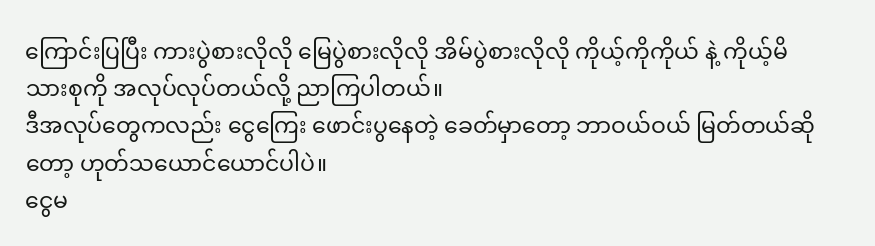ကြောင်းပြပြီး ကားပွဲစားလိုလို မြေပွဲစားလိုလို အိမ်ပွဲစားလိုလို ကိုယ့်ကိုကိုယ် နဲ့ ကိုယ့်မိသားစုကို အလုပ်လုပ်တယ်လို့ ညာကြပါတယ်။
ဒီအလုပ်တွေကလည်း ငွေကြေး ဖောင်းပွနေတဲ့ ခေတ်မှာတော့ ဘာဝယ်ဝယ် မြတ်တယ်ဆိုတော့ ဟုတ်သယောင်ယောင်ပါပဲ။
ငွေမ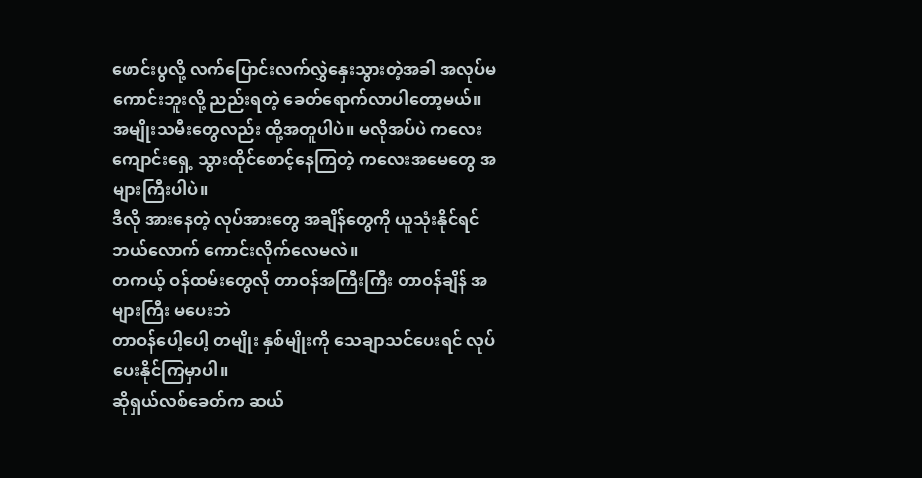ဖောင်းပွလို့ လက်ပြောင်းလက်လွှဲနှေးသွားတဲ့အခါ အလုပ်မကောင်းဘူးလို့ ညည်းရတဲ့ ခေတ်ရောက်လာပါတော့မယ်။
အမျိုးသမီးတွေလည်း ထို့အတူပါပဲ။ မလိုအပ်ပဲ ကလေးကျောင်းရှေ့ သွားထိုင်စောင့်နေကြတဲ့ ကလေးအမေတွေ အများကြီးပါပဲ။
ဒီလို အားနေတဲ့ လုပ်အားတွေ အချိန်တွေကို ယူသုံးနိုင်ရင် ဘယ်လောက် ကောင်းလိုက်လေမလဲ။
တကယ့် ဝန်ထမ်းတွေလို တာဝန်အကြီးကြီး တာဝန်ချိန် အများကြီး မပေးဘဲ
တာဝန်ပေါ့ပေါ့ တမျိုး နှစ်မျိုးကို သေချာသင်ပေးရင် လုပ်ပေးနိုင်ကြမှာပါ။
ဆိုရှယ်လစ်ခေတ်က ဆယ်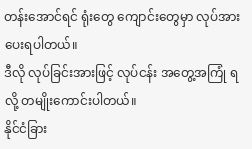တန်းအောင်ရင် ရုံးတွေ ကျောင်းတွေမှာ လုပ်အားပေးရပါတယ်။
ဒီလို လုပ်ခြင်းအားဖြင့် လုပ်ငန်း အတွေ့အကြုံ ရလို့ တမျိုးကောင်းပါတယ်။
နိုင်ငံခြား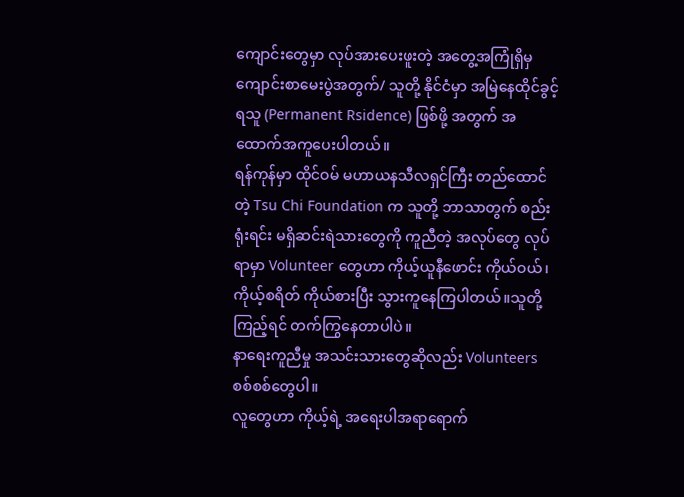ကျောင်းတွေမှာ လုပ်အားပေးဖူးတဲ့ အတွေ့အကြုံရှိမှ ကျောင်းစာမေးပွဲအတွက်/ သူတို့ နိုင်ငံမှာ အမြဲနေထိုင်ခွင့်ရသူ (Permanent Rsidence) ဖြစ်ဖို့ အတွက် အထောက်အကူပေးပါတယ်။
ရန်ကုန်မှာ ထိုင်ဝမ် မဟာယနသီလရှင်ကြီး တည်ထောင်တဲ့ Tsu Chi Foundation က သူတို့ ဘာသာတွက် စည်းရုံးရင်း မရှိဆင်းရဲသားတွေကို ကူညီတဲ့ အလုပ်တွေ လုပ်ရာမှာ Volunteer တွေဟာ ကိုယ့်ယူနီဖောင်း ကိုယ်ဝယ်၊ကိုယ့်စရိတ် ကိုယ်စားပြီး သွားကူနေကြပါတယ်။သူတို့ကြည့်ရင် တက်ကြွနေတာပါပဲ။
နာရေးကူညီမှု အသင်းသားတွေဆိုလည်း Volunteers စစ်စစ်တွေပါ။
လူတွေဟာ ကိုယ့်ရဲ့ အရေးပါအရာရောက်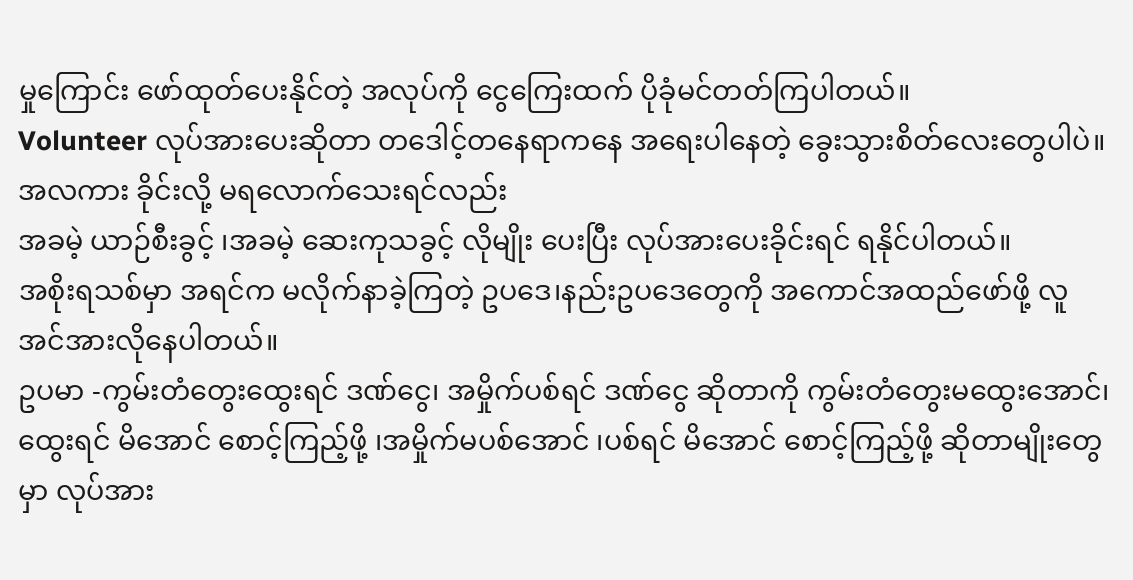မှုကြောင်း ဖော်ထုတ်ပေးနိုင်တဲ့ အလုပ်ကို ငွေကြေးထက် ပိုခုံမင်တတ်ကြပါတယ်။
Volunteer လုပ်အားပေးဆိုတာ တဒေါင့်တနေရာကနေ အရေးပါနေတဲ့ ခွေးသွားစိတ်လေးတွေပါပဲ။
အလကား ခိုင်းလို့ မရလောက်သေးရင်လည်း
အခမဲ့ ယာဉ်စီးခွင့် ၊အခမဲ့ ဆေးကုသခွင့် လိုမျိုး ပေးပြီး လုပ်အားပေးခိုင်းရင် ရနိုင်ပါတယ်။
အစိုးရသစ်မှာ အရင်က မလိုက်နာခဲ့ကြတဲ့ ဥပဒေ၊နည်းဥပဒေတွေကို အကောင်အထည်ဖော်ဖို့ လူအင်အားလိုနေပါတယ်။
ဥပမာ -ကွမ်းတံတွေးထွေးရင် ဒဏ်ငွေ၊ အမှိုက်ပစ်ရင် ဒဏ်ငွေ ဆိုတာကို ကွမ်းတံတွေးမထွေးအောင်၊ထွေးရင် မိအောင် စောင့်ကြည့်ဖို့ ၊အမှိုက်မပစ်အောင် ၊ပစ်ရင် မိအောင် စောင့်ကြည့်ဖို့ ဆိုတာမျိုးတွေမှာ လုပ်အား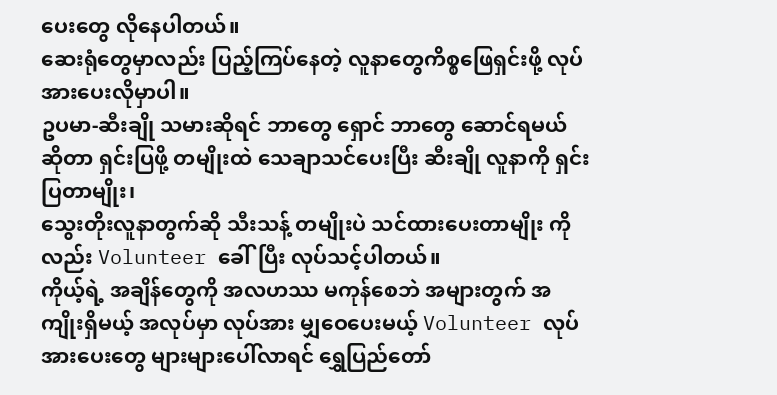ပေးတွေ လိုနေပါတယ်။
ဆေးရုံတွေမှာလည်း ပြည့်ကြပ်နေတဲ့ လူနာတွေကိစ္စဖြေရှင်းဖို့ လုပ်အားပေးလိုမှာပါ။
ဥပမာ-ဆီးချို သမားဆိုရင် ဘာတွေ ရှောင် ဘာတွေ ဆောင်ရမယ် ဆိုတာ ရှင်းပြဖို့ တမျိုးထဲ သေချာသင်ပေးပြီး ဆီးချို လူနာကို ရှင်းပြတာမျိုး၊
သွေးတိုးလူနာတွက်ဆို သီးသန့် တမျိုးပဲ သင်ထားပေးတာမျိုး ကိုလည်း Volunteer ခေါ်ပြီး လုပ်သင့်ပါတယ်။
ကိုယ့်ရဲ့ အချိန်တွေကို အလဟဿ မကုန်စေဘဲ အများတွက် အကျိုးရှိမယ့် အလုပ်မှာ လုပ်အား မျှဝေပေးမယ့် Volunteer လုပ်အားပေးတွေ များများပေါ်လာရင် ရွှေပြည်တော်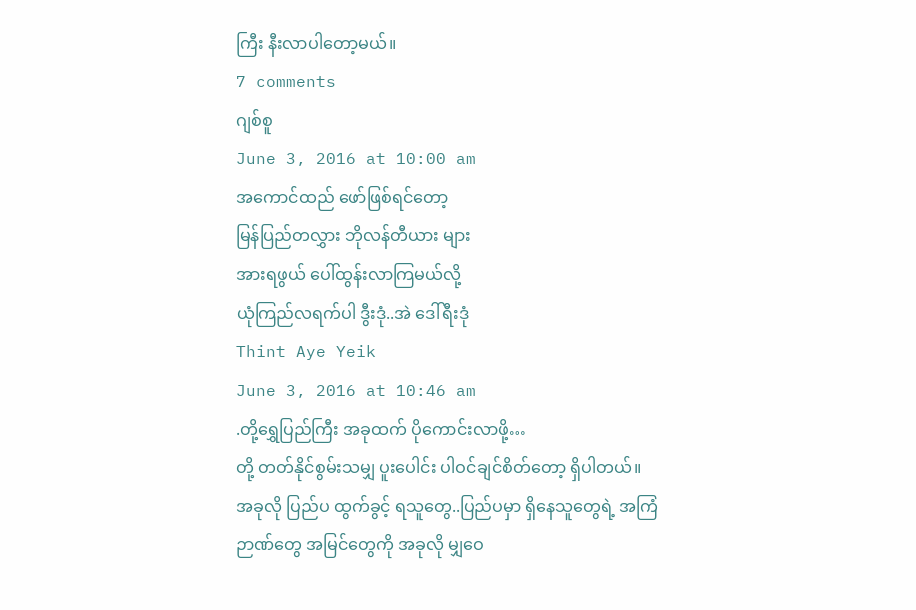ကြီး နီးလာပါတော့မယ်။
7 comments
ဂျစ်စူ
June 3, 2016 at 10:00 am
အကောင်ထည် ဖော်ဖြစ်ရင်တော့
မြန်ပြည်တလွှား ဘိုလန်တီယား များ
အားရဖွယ် ပေါ်ထွန်းလာကြမယ်လို့
ယုံကြည်လရက်ပါ ဒွီးဒုံ..အဲ ဒေါ်ရီးဒုံ
Thint Aye Yeik
June 3, 2016 at 10:46 am
.တို့ရွှေပြည်ကြီး အခုထက် ပိုကောင်းလာဖို့…
တို့ တတ်နိုင်စွမ်းသမျှ ပူးပေါင်း ပါဝင်ချင်စိတ်တော့ ရှိပါတယ်။
အခုလို ပြည်ပ ထွက်ခွင့် ရသူတွေ..ပြည်ပမှာ ရှိနေသူတွေရဲ့ အကြံဉာဏ်တွေ အမြင်တွေကို အခုလို မျှဝေ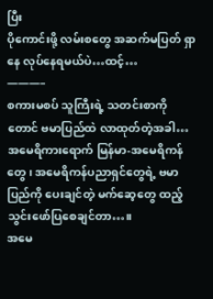ပြီး
ပိုကောင်းဖို့ လမ်းစတွေ အဆက်မပြတ် ရှာနေ လုပ်နေရမယ်ပဲ…ထင့်…
———–
စကားမစပ် သူကြီးရဲ့ သတင်းစာကိုတောင် ဗမာပြည်ထဲ လာထုတ်တဲ့အခါ…
အမေရိကားရောက် မြန်မာ-အမေရိကန်တွေ ၊ အမေရိကန်ပညာရှင်တွေရဲ့ ဗမာပြည်ကို ပေးချင်တဲ့ မက်ဆေ့တွေ ထည့်သွင်းဖော်ပြစေချင်တာ…။
အမေ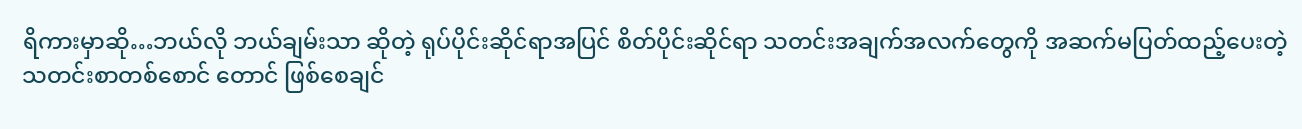ရိကားမှာဆို…ဘယ်လို ဘယ်ချမ်းသာ ဆိုတဲ့ ရုပ်ပိုင်းဆိုင်ရာအပြင် စိတ်ပိုင်းဆိုင်ရာ သတင်းအချက်အလက်တွေကို အဆက်မပြတ်ထည့်ပေးတဲ့ သတင်းစာတစ်စောင် တောင် ဖြစ်စေချင်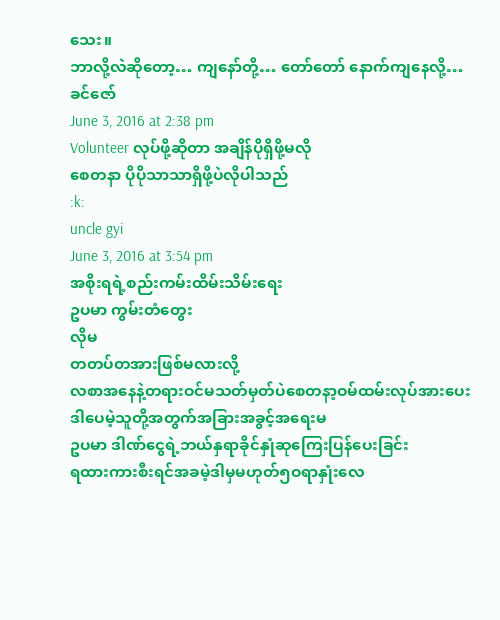သေး။
ဘာလို့လဲဆိုတော့… ကျနော်တို့… တော်တော် နောက်ကျနေလို့…
ခင်ဇော်
June 3, 2016 at 2:38 pm
Volunteer လုပ်ဖို့ဆိုတာ အချိန်ပိုရှိဖို့မလို
စေတနာ ပိုပိုသာသာရှိဖို့ပဲလိုပါသည်
:k:
uncle gyi
June 3, 2016 at 3:54 pm
အစိုးရရဲ့စည်းကမ်းထိမ်းသိမ်းရေး
ဥပမာ ကွမ်းတံတွေး
လိုမ
တတပ်တအားဖြစ်မလားလို့
လစာအနေနဲ့တရားဝင်မသတ်မှတ်ပဲစေတနာ့ဝမ်ထမ်းလုပ်အားပေး
ဒါပေမဲ့သူတို့အတွက်အခြားအခွင့်အရေးမ
ဥပမာ ဒါဏ်ငွေရဲ့ဘယ်နှရာခိုင်နှုံဆုကြေးပြန်ပေးခြင်း
ရထားကားစီးရင်အခမဲ့ဒါမှမဟုတ်၅ဝရာနှုံးလေ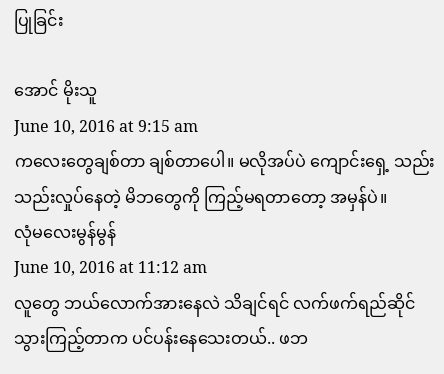ပြုခြင်း

အောင် မိုးသူ
June 10, 2016 at 9:15 am
ကလေးတွေချစ်တာ ချစ်တာပေါ။ မလိုအပ်ပဲ ကျောင်းရှေ့ သည်းသည်းလှုပ်နေတဲ့ မိဘတွေကို ကြည့်မရတာတော့ အမှန်ပဲ။
လုံမလေးမွန်မွန်
June 10, 2016 at 11:12 am
လူတွေ ဘယ်လောက်အားနေလဲ သိချင်ရင် လက်ဖက်ရည်ဆိုင်သွားကြည့်တာက ပင်ပန်းနေသေးတယ်.. ဖဘ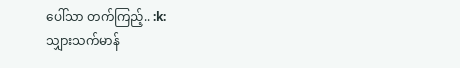ပေါ်သာ တက်ကြည့်.. :k:
သျှားသက်မာန်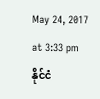May 24, 2017 at 3:33 pm
နိုင်ငံ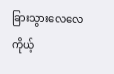ခြားသွားလေလေ ကိုယ့်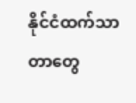နိုင်ငံထက်သာတာတွေ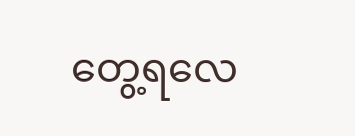တွေ့ရလေ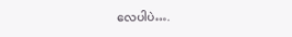လေပါပဲ….